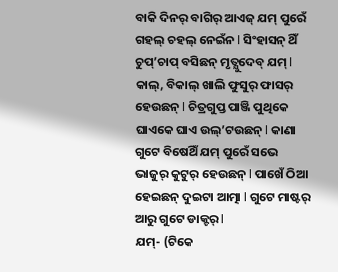ବାକି ଦିନର୍ ବାଗିର୍ ଆଏଜ୍ ଯମ୍ ପୁରେଁ ଗହଲ୍ ଚହଲ୍ ନେଇଁନ l ସିଂହାସନ୍ ଥିଁ ଚୁପ୍’ଚାପ୍ ବସିଛନ୍ ମୃତ୍ଯୁଦେବ୍ ଯମ୍ l କାଲ୍, ବିକାଲ୍ ଖାଲି ଫୁସୁର୍ ଫାସର୍ ହେଉଛନ୍ l ଚିତ୍ରଗୁପ୍ତ ପାଞ୍ଜି ପୁଥିକେ ଘାଏକେ ଘାଏ ଉଲ୍’ଟଉଛନ୍ l କାଣା ଗୁଟେ ବିଷେଥିଁ ଯମ୍ ପୁରେଁ ସଭେ ଭାଜୁର୍ କୁଟୁର୍ ହେଉଛନ୍ l ପାଖେଁ ଠିଆ ହେଇଛନ୍ ଦୁଇଟା ଆତ୍ମା l ଗୁଟେ ମାଷ୍ଟର୍ ଆରୁ ଗୁଟେ ଡାକ୍ଟର୍ l
ଯମ୍- (ଟିକେ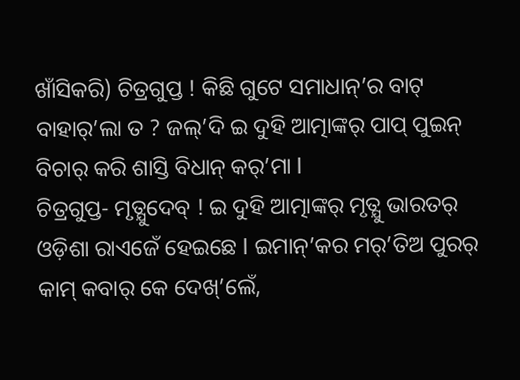ଖାଁସିକରି) ଚିତ୍ରଗୁପ୍ତ ! କିଛି ଗୁଟେ ସମାଧାନ୍’ର ବାଟ୍ ବାହାର୍’ଲା ତ ? ଜଲ୍’ଦି ଇ ଦୁହି ଆତ୍ମାଙ୍କର୍ ପାପ୍ ପୁଇନ୍ ବିଚାର୍ କରି ଶାସ୍ତି ବିଧାନ୍ କର୍’ମା l
ଚିତ୍ରଗୁପ୍ତ- ମୃତ୍ଯୁଦେବ୍ ! ଇ ଦୁହି ଆତ୍ମାଙ୍କର୍ ମୃତ୍ଯୁ ଭାରତର୍ ଓଡ଼ିଶା ରାଏଜେଁ ହେଇଛେ l ଇମାନ୍’କର ମର୍’ତିଅ ପୁରର୍ କାମ୍ କବାର୍ କେ ଦେଖ୍’ଲେଁ,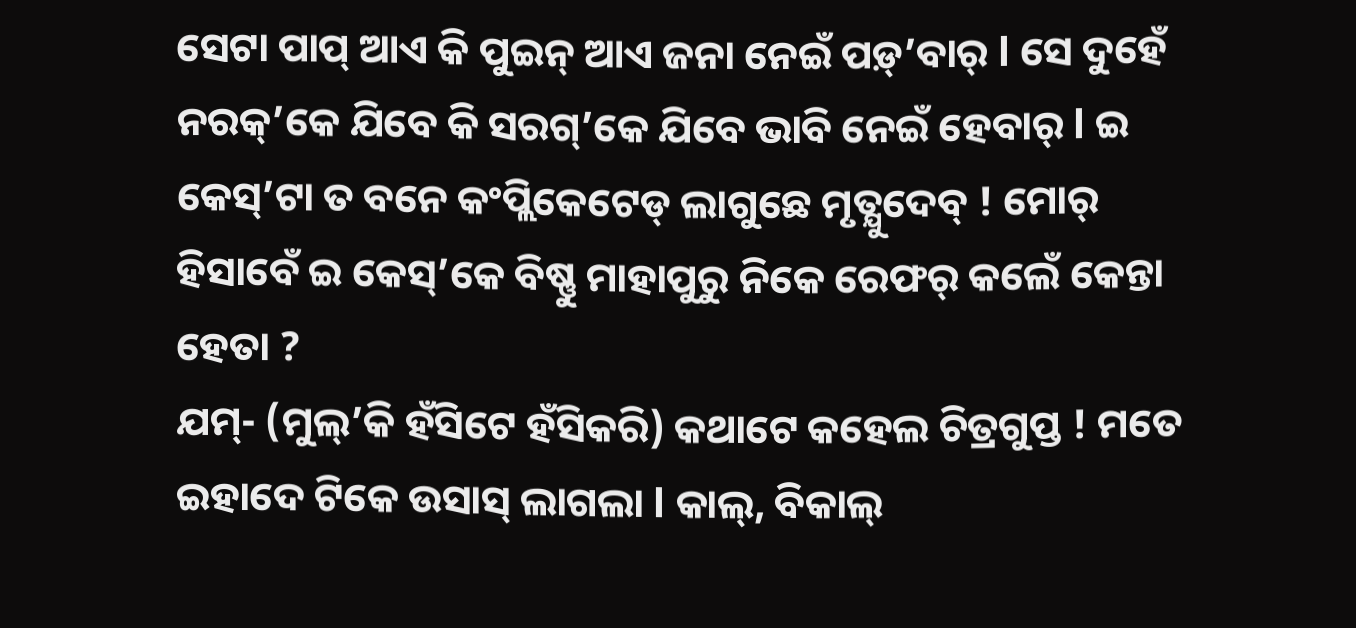ସେଟା ପାପ୍ ଆଏ କି ପୁଇନ୍ ଆଏ ଜନା ନେଇଁ ପଡ଼୍’ବାର୍ l ସେ ଦୁହେଁ ନରକ୍’କେ ଯିବେ କି ସରଗ୍’କେ ଯିବେ ଭାବି ନେଇଁ ହେବାର୍ l ଇ କେସ୍’ଟା ତ ବନେ କଂପ୍ଲିକେଟେଡ୍ ଲାଗୁଛେ ମୃତ୍ଯୁଦେବ୍ ! ମୋର୍ ହିସାବେଁ ଇ କେସ୍’କେ ବିଷ୍ଣୁ ମାହାପୁରୁ ନିକେ ରେଫର୍ କଲେଁ କେନ୍ତା ହେତା ?
ଯମ୍- (ମୁଲ୍’କି ହଁସିଟେ ହଁସିକରି) କଥାଟେ କହେଲ ଚିତ୍ରଗୁପ୍ତ ! ମତେ ଇହାଦେ ଟିକେ ଉସାସ୍ ଲାଗଲା l କାଲ୍, ବିକାଲ୍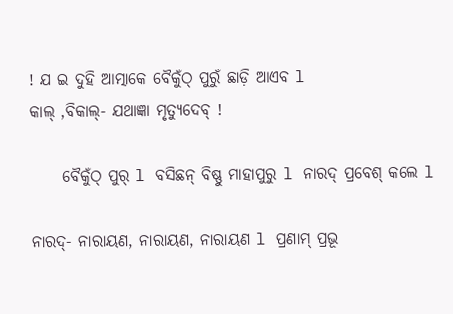! ଯ ଇ ଦୁହି ଆତ୍ମାକେ ବୈକୁଁଠ୍ ପୁରୁଁ ଛାଡ଼ି ଆଏବ l
କାଲ୍ ,ବିକାଲ୍- ଯଥାଜ୍ଞା ମୃତ୍ଯୁଦେବ୍ !

     ବୈକୁଁଠ୍ ପୁର୍ l ବସିଛନ୍ ବିଷ୍ଣୁ ମାହାପୁରୁ l ନାରଦ୍ ପ୍ରବେଶ୍ କଲେ l

ନାରଦ୍- ନାରାୟଣ, ନାରାୟଣ, ନାରାୟଣ l ପ୍ରଣାମ୍ ପ୍ରଭୂ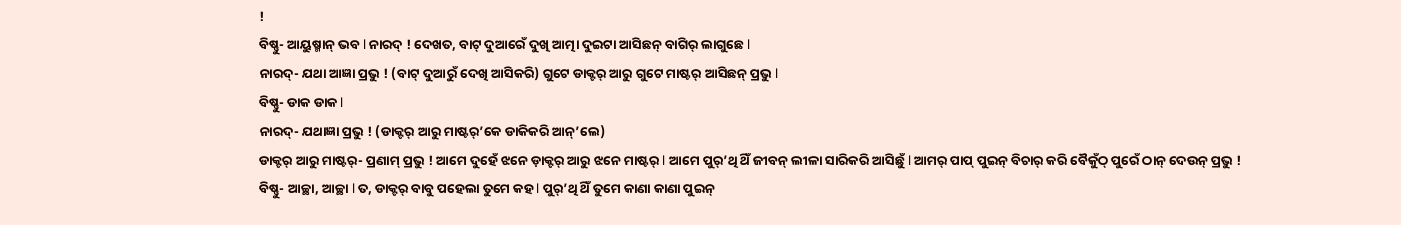!
ବିଷ୍ଣୁ- ଆୟୁଷ୍ମାନ୍ ଭବ l ନାରଦ୍ ! ଦେଖତ, ବାଟ୍ ଦୁଆରେଁ ଦୁଖି ଆତ୍ମା ଦୁଇଟା ଆସିଛନ୍ ବାଗିର୍ ଲାଗୁଛେ l
ନାରଦ୍- ଯଥା ଆଜ୍ଞା ପ୍ରଭୁ ! (ବାଟ୍ ଦୁଆରୁଁ ଦେଖି ଆସିକରି) ଗୁଟେ ଡାକ୍ଟର୍ ଆରୁ ଗୁଟେ ମାଷ୍ଟର୍ ଆସିଛନ୍ ପ୍ରଭୁ l
ବିଷ୍ଣୁ- ଡାକ ଡାକ l
ନାରଦ୍- ଯଥାଜ୍ଞା ପ୍ରଭୁ ! (ଡାକ୍ଟର୍ ଆରୁ ମାଷ୍ଟର୍’କେ ଡାକିକରି ଆନ୍’ଲେ)
ଡାକ୍ଟର୍ ଆରୁ ମାଷ୍ଟର୍- ପ୍ରଣାମ୍ ପ୍ରଭୁ ! ଆମେ ଦୁହେଁ ଝନେ ଡ଼ାକ୍ଟର୍ ଆରୁ ଝନେ ମାଷ୍ଟର୍ l ଆମେ ପୁର୍’ଥି ଥିଁ ଜୀବନ୍ ଲୀଳା ସାରିକରି ଆସିଛୁଁ l ଆମର୍ ପାପ୍ ପୁଇନ୍ ବିଚାର୍ କରି ବୈକୁଁଠ୍ ପୁରେଁ ଠାନ୍ ଦେଉନ୍ ପ୍ରଭୁ !
ବିଷ୍ଣୁ- ଆଚ୍ଛା, ଆଚ୍ଛା l ତ, ଡାକ୍ଟର୍ ବାବୁ ପହେଲା ତୁମେ କହ l ପୁର୍’ଥି ଥିଁ ତୁମେ କାଣା କାଣା ପୁଇନ୍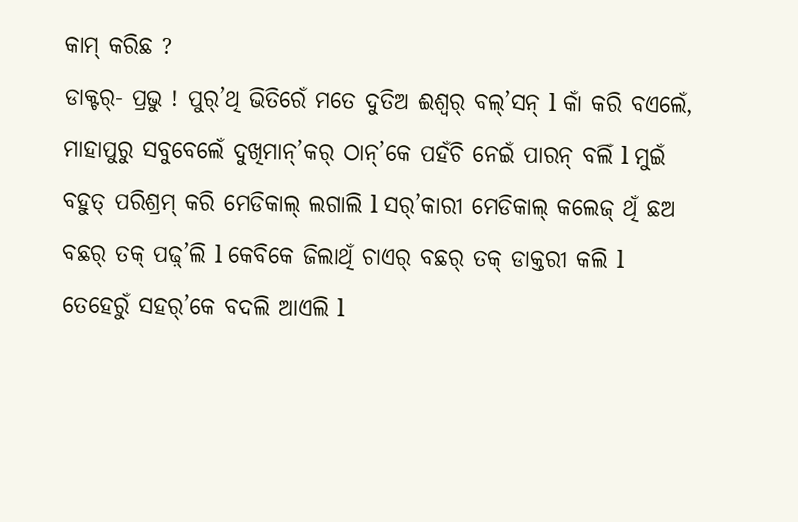କାମ୍ କରିଛ ?
ଡାକ୍ଟର୍- ପ୍ରଭୁ ! ପୁର୍’ଥି ଭିତିରେଁ ମତେ ଦୁତିଅ ଈଶ୍ୱର୍ ବଲ୍’ସନ୍ l କାଁ କରି ବଏଲେଁ, ମାହାପୁରୁ ସବୁବେଲେଁ ଦୁଖିମାନ୍’କର୍ ଠାନ୍’କେ ପହଁଚି ନେଇଁ ପାରନ୍ ବଲିଁ l ମୁଇଁ ବହୁତ୍ ପରିଶ୍ରମ୍ କରି ମେଡିକାଲ୍ ଲଗାଲି l ସର୍’କାରୀ ମେଡିକାଲ୍ କଲେଜ୍ ଥିଁ ଛଅ ବଛର୍ ତକ୍ ପଢ଼୍’ଲି l କେବିକେ ଜିଲାଥିଁ ଚାଏର୍ ବଛର୍ ତକ୍ ଡାକ୍ତରୀ କଲି l ତେହେରୁଁ ସହର୍’କେ ବଦଲି ଆଏଲି l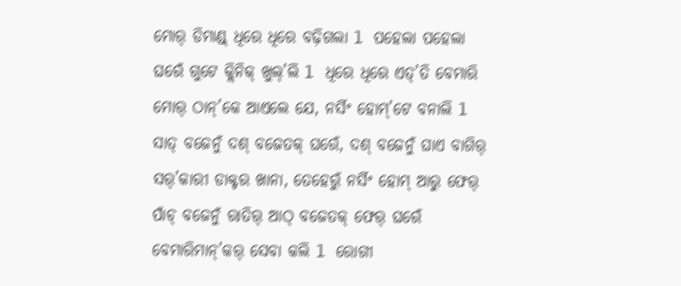ମୋର୍ ଡିମାଣ୍ଡ୍ ଧିରେ ଧିରେ ବଢ଼ିଗଲା l ପହେଲା ପହେଲା ଘରେଁ ଗୁଟେ କ୍ଲିନିକ୍ ଖୁଲ୍’ଲି l ଧିରେ ଧିରେ ଏତ୍’ତି ବେମାରି ମୋର୍ ଠାନ୍’କେ ଆଏଲେ ଯେ, ନର୍ସିଂ ହୋମ୍’ଟେ ବନାଲି l ସାତ୍ ବଜେନୁଁ ଦଶ୍ ବଜେତକ୍ ଘରେଁ, ଦଶ୍ ବଜେନୁଁ ଘାଏ ବାଗିର୍ ସର୍’କାରୀ ଡାକ୍ଟର ଖାନା, ତେହେରୁଁ ନର୍ସିଂ ହୋମ୍ ଆରୁ ଫେର୍ ପାଁଚ୍ ବଜେନୁଁ ରାତିର୍ ଆଠ୍ ବଜେତକ୍ ଫେର୍ ଘରେଁ ବେମାରିମାନ୍’କର୍ ସେବା କଲି l ରୋଗୀ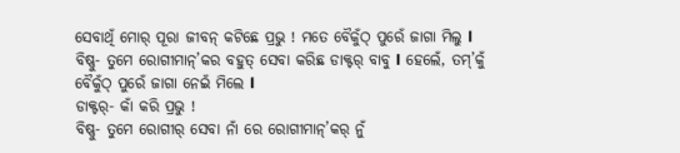ସେବାଥିଁ ମୋର୍ ପୂରା ଜୀବନ୍ କଟିଛେ ପ୍ରଭୁ ! ମତେ ବୈକୁଁଠ୍ ପୁରେଁ ଜାଗା ମିଲୁ l
ବିଷ୍ଣୁ- ତୁମେ ରୋଗୀମାନ୍’କର ବହୁତ୍ ସେବା କରିଛ ଡାକ୍ଟର୍ ବାବୁ l ହେଲେଁ, ତମ୍’କୁଁ ବୈକୁଁଠ୍ ପୁରେଁ ଜାଗା ନେଇଁ ମିଲେ l
ଡାକ୍ଟର୍- କାଁ କରି ପ୍ରଭୁ !
ବିଷ୍ଣୁ- ତୁମେ ରୋଗୀର୍ ସେବା ନାଁ ରେ ରୋଗୀମାନ୍’କର୍ ନୁଁ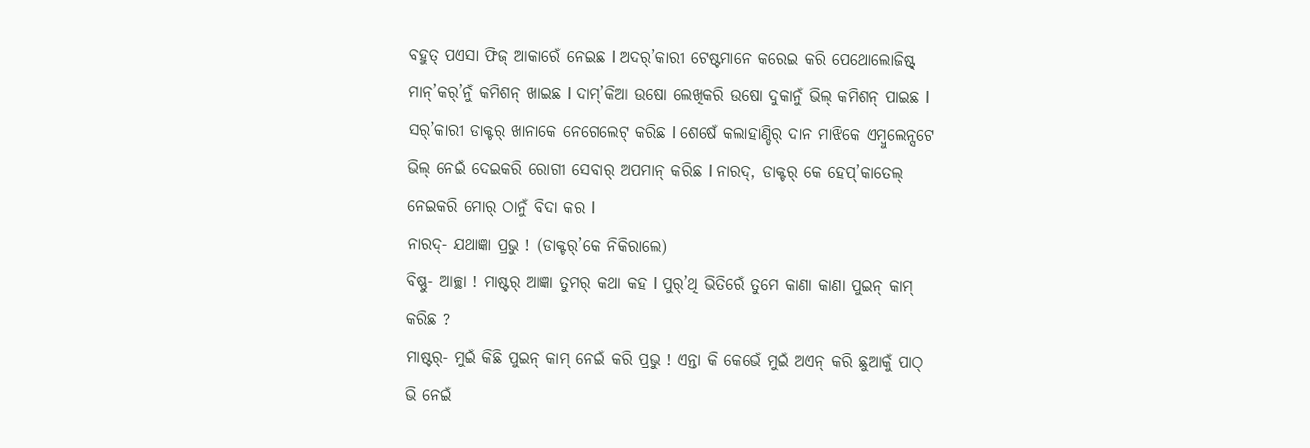ବହୁତ୍ ପଏସା ଫିଜ୍ ଆକାରେଁ ନେଇଛ l ଅଦର୍’କାରୀ ଟେଷ୍ଟମାନେ କରେଇ କରି ପେଥୋଲୋଜିଷ୍ଟ୍ ମାନ୍’କର୍’ନୁଁ କମିଶନ୍ ଖାଇଛ l ଦାମ୍’କିଆ ଉଷୋ ଲେଖିକରି ଉଷୋ ଦୁକାନୁଁ ଭିଲ୍ କମିଶନ୍ ପାଇଛ l ସର୍’କାରୀ ଡାକ୍ଟର୍ ଖାନାକେ ନେଗେଲେଟ୍ କରିଛ l ଶେଷେଁ କଲାହାଣ୍ଡିର୍ ଦାନ ମାଝିକେ ଏମ୍ବୁଲେନ୍ସଟେ ଭିଲ୍ ନେଇଁ ଦେଇକରି ରୋଗୀ ସେବାର୍ ଅପମାନ୍ କରିଛ l ନାରଦ୍, ଡାକ୍ଟର୍ କେ ହେପ୍’କାତେଲ୍ ନେଇକରି ମୋର୍ ଠାନୁଁ ବିଦା କର l
ନାରଦ୍- ଯଥାଜ୍ଞା ପ୍ରଭୁ ! (ଡାକ୍ଟର୍’କେ ନିକିରାଲେ)
ବିଷ୍ଣୁ- ଆଚ୍ଛା ! ମାଷ୍ଟର୍ ଆଜ୍ଞା ତୁମର୍ କଥା କହ l ପୁର୍’ଥି ଭିତିରେଁ ତୁମେ କାଣା କାଣା ପୁଇନ୍ କାମ୍ କରିଛ ?
ମାଷ୍ଟର୍- ମୁଇଁ କିଛି ପୁଇନ୍ କାମ୍ ନେଇଁ କରି ପ୍ରଭୁ ! ଏନ୍ତା କି କେଭେଁ ମୁଇଁ ଅଏନ୍ କରି ଛୁଆକୁଁ ପାଠ୍ ଭି ନେଇଁ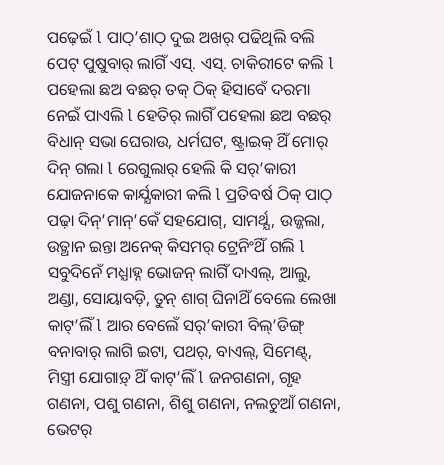ପଢ଼େଇଁ l ପାଠ୍’ଶାଠ୍ ଦୁଇ ଅଖର୍ ପଢିଥିଲି ବଲି ପେଟ୍ ପୁଷୁବାର୍ ଲାଗିଁ ଏସ୍. ଏସ୍. ଚାକିରୀଟେ କଲି l ପହେଲା ଛଅ ବଛର୍ ତକ୍ ଠିକ୍ ହିସାବେଁ ଦରମା ନେଇଁ ପାଏଲି l ହେତିର୍ ଲାଗିଁ ପହେଲା ଛଅ ବଛର୍ ବିଧାନ୍ ସଭା ଘେରାଉ, ଧର୍ମଘଟ, ଷ୍ଟ୍ରାଇକ୍ ଥିଁ ମୋର୍ ଦିନ୍ ଗଲା l ରେଗୁଲାର୍ ହେଲି କି ସର୍’କାରୀ ଯୋଜନାକେ କାର୍ଯ୍ଯକାରୀ କଲି l ପ୍ରତିବର୍ଷ ଠିକ୍ ପାଠ୍ ପଢ଼ା ଦିନ୍’ମାନ୍’କେଁ ସହଯୋଗ୍, ସାମର୍ଥ୍ଯ, ଉଜ୍ଜଲା, ଉତ୍ଥାନ ଇନ୍ତା ଅନେକ୍ କିସମର୍ ଟ୍ରେନିଂଥିଁ ଗଲି l ସବୁଦିନେଁ ମଧ୍ଯାହ୍ନ ଭୋଜନ୍ ଲାଗିଁ ଦାଏଲ୍, ଆଲୁ, ଅଣ୍ଡା, ସୋୟାବଡ଼ି, ତୁନ୍ ଶାଗ୍ ଘିନାଥିଁ ବେଲେ ଲେଖା କାଟ୍’ଲିଁ l ଆର ବେଲେଁ ସର୍’କାରୀ ବିଲ୍’ଡିଙ୍ଗ୍ ବନାବାର୍ ଲାଗି ଇଟା, ପଥର୍, ବାଏଲ୍, ସିମେଣ୍ଟ୍, ମିସ୍ତ୍ରୀ ଯୋଗାଡ଼୍ ଥିଁ କାଟ୍’ଲିଁ l ଜନଗଣନା, ଗୃହ ଗଣନା, ପଶୁ ଗଣନା, ଶିଶୁ ଗଣନା, ନଲଚୁଆଁ ଗଣନା, ଭେଟର୍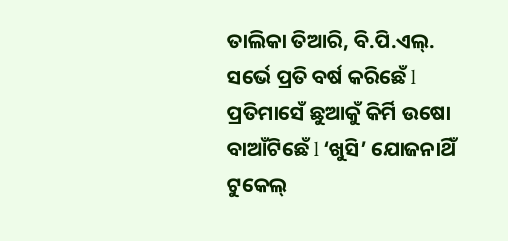ତାଲିକା ତିଆରି, ବି.ପି.ଏଲ୍. ସର୍ଭେ ପ୍ରତି ବର୍ଷ କରିଛେଁ l ପ୍ରତିମାସେଁ ଛୁଆକୁଁ କିର୍ମି ଉଷୋ ବାଆଁଟିଛେଁ l ‘ଖୁସି’ ଯୋଜନାଥିଁ ଟୁକେଲ୍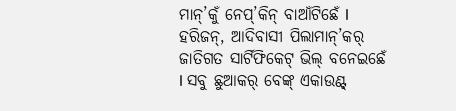ମାନ୍’କୁଁ ନେପ୍’କିନ୍ ବାଆଁଟିଛେଁ l ହରିଜନ୍, ଆଦିବାସୀ ପିଲାମାନ୍’କର୍ ଜାତିଗତ ସାର୍ଟିଫିକେଟ୍ ଭିଲ୍ ବନେଇଛେଁ l ସବୁ ଛୁଆକର୍ ବେଙ୍କ୍ ଏକାଉଣ୍ଟ୍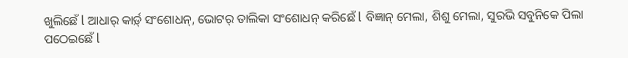ଖୁଲିଛେଁ l ଆଧାର୍ କାର୍ଡ଼୍ ସଂଶୋଧନ୍, ଭୋଟର୍ ତାଲିକା ସଂଶୋଧନ୍ କରିଛେଁ l ବିଜ୍ଞାନ୍ ମେଲା, ଶିଶୁ ମେଲା, ସୁରଭି ସବୁନିକେ ପିଲା ପଠେଇଛେଁ l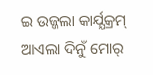ଇ ଉଜ୍ଜଲା କାର୍ଯ୍ଯକ୍ରମ୍ ଆଏଲା ଦିନୁଁ ମୋର୍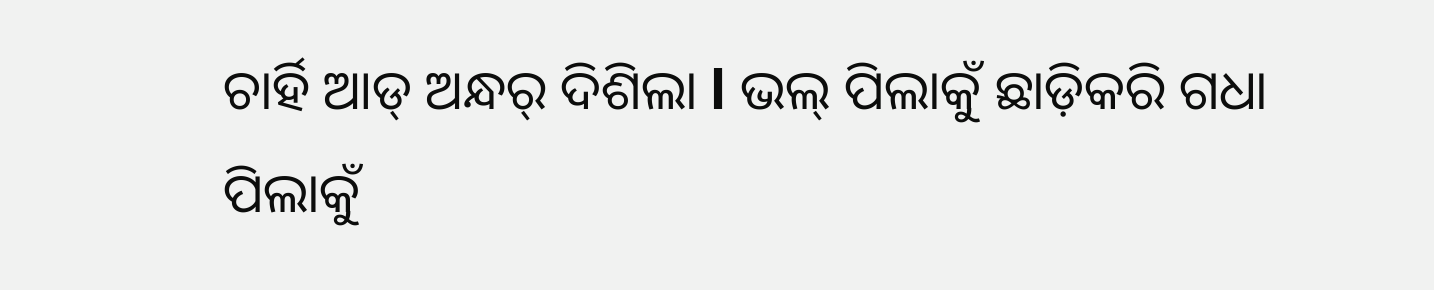ଚାର୍ହି ଆଡ୍ ଅନ୍ଧର୍ ଦିଶିଲା l ଭଲ୍ ପିଲାକୁଁ ଛାଡ଼ିକରି ଗଧା ପିଲାକୁଁ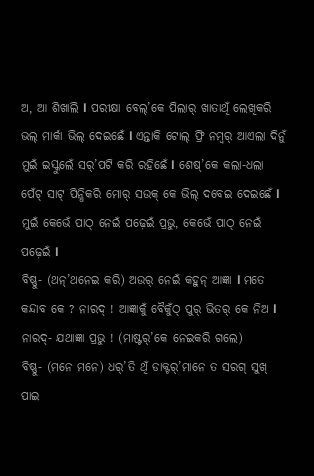ଅ, ଆ ଶିଖାଲି l ପରୀକ୍ଷା ବେଲ୍’କେ ପିଲାର୍ ଖାତାଥିଁ ଲେଖିକରି ଭଲ୍ ମାର୍କା ଭିଲ୍ ଦେଇଛେଁ l ଏନ୍ତାକି ଟୋଲ୍ ଫ୍ରି ନମ୍ବର୍ ଆଏଲା ଦିନୁଁ ମୁଇଁ ଇସ୍କୁଲେଁ ସର୍’ପଟି କରି ରହିଛେଁ l ଶେଷ୍’କେ କଲା-ଧଲା ପେଁଟ୍ ସାଟ୍ ପିନ୍ଧିକରି ମୋର୍ ସଉକ୍ କେ ଭିଲ୍ ଦବେଇ ଦେଇଛେଁ l ମୁଇଁ କେଭେଁ ପାଠ୍ ନେଇଁ ପଢ଼େଇଁ ପ୍ରଭୁ, କେଭେଁ ପାଠ୍ ନେଇଁ ପଢ଼େଇଁ l
ବିଷ୍ଣୁ- (ଥନ୍’ଥନେଇ କରି) ଅଉର୍ ନେଇଁ କହୁନ୍ ଆଜ୍ଞା l ମତେ କନ୍ଦାବ କେ ? ନାରଦ୍ ! ଆଜ୍ଞାକୁଁ ବୈକୁଁଠ୍ ପୁର୍ ଭିତର୍ କେ ନିଅ l
ନାରଦ୍- ଯଥାଜ୍ଞା ପ୍ରଭୁ ! (ମାଷ୍ଟର୍’କେ ନେଇକରି ଗଲେ)
ବିଷ୍ଣୁ- (ମନେ ମନେ) ଧର୍’ତି ଥିଁ ଡାକ୍ଟର୍’ମାନେ ତ ସରଗ୍ ସୁଖ୍ ପାଇ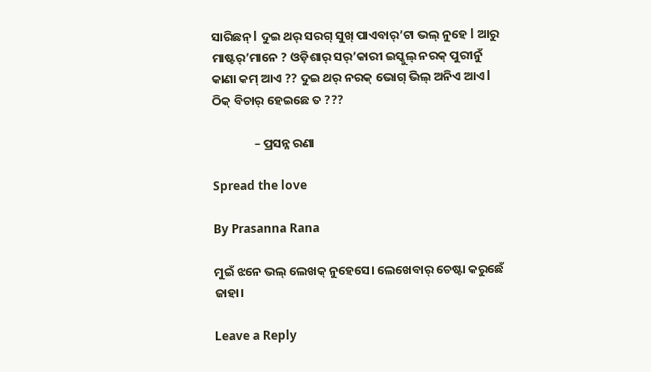ସାରିଛନ୍ l ଦୁଇ ଥର୍ ସରଗ୍ ସୁଖ୍ ପାଏବାର୍’ଟା ଭଲ୍ ନୁହେ l ଆରୁ ମାଷ୍ଟର୍’ମାନେ ? ଓଡ଼ିଶାର୍ ସର୍’କାରୀ ଇସ୍କୁଲ୍ ନରକ୍ ପୁରୀନୁଁ କାଣା କମ୍ ଆଏ ?? ଦୁଇ ଥର୍ ନରକ୍ ଭୋଗ୍ ଭିଲ୍ ଅନିଏ ଆଏ l ଠିକ୍ ବିଚାର୍ ହେଇଛେ ତ ???

               – ପ୍ରସନ୍ନ ରଣା

Spread the love

By Prasanna Rana

ମୁଇଁ ଝନେ ଭଲ୍‌ ଲେଖକ୍‌ ନୁହେସେ। ଲେଖେବାର୍‌ ଚେଷ୍ଟା କରୁଛେଁ ଜାହା।

Leave a Reply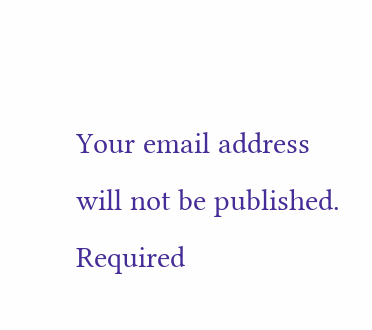Your email address will not be published. Required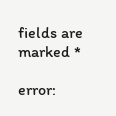fields are marked *

error: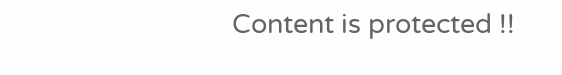Content is protected !!